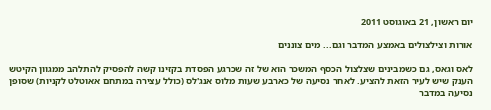יום ראשון, 21 באוגוסט 2011

אורות וצילצולים באמצע המדבר וגם... מים צוננים

לאס וגאס, גם כשמבינים שצלצול הכסף המשכר הוא של זה שכרגע הפסדת בקזינו קשה להפסיק להתלהב ממגוון הקיטש הענק שיש לעיר הזאת להציע. לאחר נסיעה של כארבע שעות מלוס אנג'לס (כולל עצירה במתחם אאוטלט לקניות) שסופן נסיעה במדבר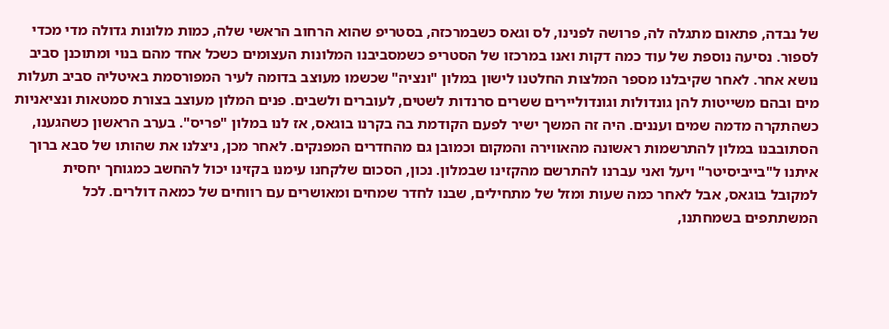של נבדה, פתאום מתגלה לה, פרושה לפנינו, לס וגאס כשבמרכזה, בסטריפ שהוא הרחוב הראשי שלה, כמות מלונות גדולה מדי מכדי לספור. נסיעה נוספת של עוד כמה דקות ואנו במרכזו של הסטריפ כשמסביבנו המלונות העצומים כשכל אחד מהם בנוי ומתוכנן סביב נושא אחר. לאחר שקיבלנו מספר המלצות החלטנו לישון במלון "ונציה" שכשמו מעוצב בדומה לעיר המפורסמת באיטליה סביב תעלות מים ובהם משייטות להן גונדולות וגונדוליירים ששרים סרנדות לשטים, לעוברים ולשבים. פנים המלון מעוצב בצורת סמטאות ונציאניות כשהתקרה מדמה שמים ועננים. היה זה המשך ישיר לפעם הקודמת בה בקרנו בוגאס, אז לנו במלון "פריס". בערב הראשון כשהגענו, הסתובבנו במלון להתרשמות ראשונה מהאווירה והמקום וכמובן גם מהחדרים המפנקים. לאחר מכן, ניצלנו את שהותו של סבא ברוך איתנו ל"בייביסיטר" ויעל ואני עברנו להתרשם מהקזינו שבמלון. נכון, הסכום שלקחנו עימנו בקזינו יכול להחשב כמגוחך יחסית למקובל בוגאס, אבל לאחר כמה שעות ומזל של מתחילים, שבנו לחדר שמחים ומאושרים עם רווחים של כמאה דולרים. לכל המשתתפים בשמחתנו,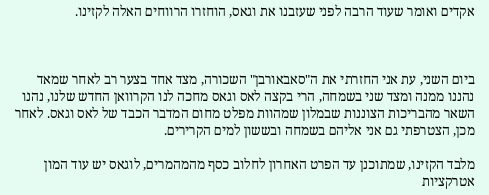אקדים ואומר שעוד הרבה לפני שעזבנו את וגאס, הוחזרו הרווחים האלה לקזינו.



ביום השני, עת אני החזרתי את ה"סאבאורבן" השכורה, מצד אחד בצער רב לאחר שמאד נהננו ממנה ומצד שני בשמחה, הרי בקצה לאס וגאס מחכה לנו הקרוואן החדש שלנו, נהנו השאר מהבריכות הצוננות שבמלון שמהוות מפלט מחום המדבר הכבד של לאס וגאס. לאחר מכן, הצטרפתי גם אני אליהם בשמחה ובששון למים הקרירים.

מלבד הקזינו, שמתוכנן עד הפרט האחרון לחלוב כסף מהמהמרים, לוגאס יש עוד המון אטרקציות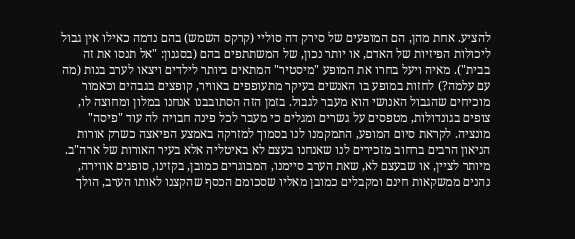להציע. אחת מהן, הם המופעים של סירק דה סוליי (קרקס השמש) בהם נדמה כאילו אין גבול ליכולות הפיזיות של האדם, או יותר נכון, של המשתתפים בהם (בסגנון: "אל תנסו את זה בבית"). מאיה ויעל בחרו את המופע "מיסטיר" המתאים ביותר לילדים ויצאו לערב בנות (מה עם עלמה?) לחזות במופע בו האנשים בעיקר מתעופפים באוויר, קופצים בגבהים וכאמור מוכיחים שהגבול האנושי הוא מעבר לגבול. בזמן הזה הסתובבנו אנחנו במלון ומחוצה לו, צופים בגונדולות, מטפסים על גשרים ומגלים כי מעבר לכל פינה חבויה לה עוד "פיסה" מונציה. לקראת סיום המופע, התמקמנו לנו בסמוך למזרקה באמצע הפיאצה כשרק אורות הניאון הרבים ברחוב מזכירים לנו שאנחנו בעצם לא באיטליה אלא בעיר האורות של ארה"ב. מיותר לציין, או שבעצם לא, שאת הערב סיימנו, המבוגרים כמובן, בקזינו, סופגים אווירה, נהנים ממשקאות חינם ומקבלים כמובן מאליו שסכומם הכסף שהקצנו לאותו הערב, הולך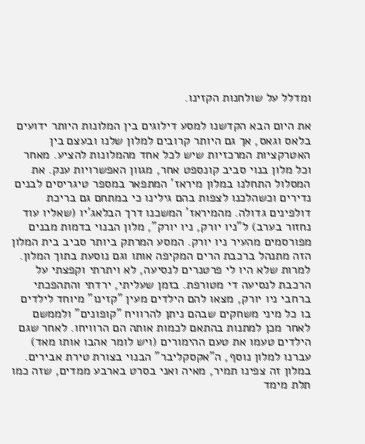ומדלל על שולחנות הקזינו.

את היום הבא הקדשנו למסע דילוגים בין המלונות היותר ידועים בלאס וגאס, אך גם היותר קרובים למלון שלנו ובעצם בין האטרקציות המרכזיות שיש לכל אחד מהמלונות להציע. מאחר וכל מלון בנוי סביב קונספט אחר, מגוון האפשרויות ענק. את המסלול התחלנו במלון מיראז' המתפאר במספר טיגריסים לבנים נדירים וכשהלכנו לצפות בהם גילינו כי במתחם גם בריכת דולפינים גדולה. מהמיראז' המשכנו דרך הבלאג'יו (שאליו עוד נחזור בערב) ל"ניו יורק, ניו יורק", מלון הבנוי בדמות מבנים מפורסמים מהעיר ניו יורק. המסע המרתק ביותר סביב בית המלון הזה מתנהל ברכבת הרים המקיפה אותו וגם נוסעת בתוך המלון. למרות שלא היו לי פרטנרים לנסיעה, לא ויתרתי וקפצתי על הרכבת לנסיעה די מטורפת. בזמן שעליתי, ירדתי והתהפכתי ברחבי ניו יורק, מצאו להם הילדים מעין "קזינו" מיוחד לילדים בו כל מיני משחקים שבהם ניתן להרוויח "קופונים" ולממשם לאחר מכן למתנות בהתאם לכמות אותה הם הרוויחו. לאחר שגם הילדים טעמו את טעם ההימורים (ויש לומר אהבו אותו מאד) עברנו למלון נוסף, ה"אקסקליבר" הבנוי בצורת טירת אבירים. במלון זה צפינו תמיר, מאיה ואני בסרט בארבע ממדים, שזה כמו תלת מימד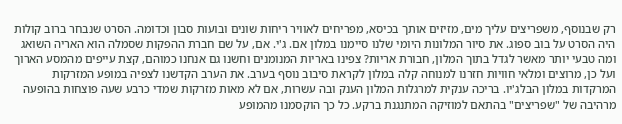רק שבנוסף, משפריצים עליך מים, מזיזים אותך בכיסא, מפריחים לאוויר ריחות שונים ובועות סבון וכדומה. הסרט שנבחר ברוב קולות היה הסרט על בוב ספוג. את סיור המלונות היומי שלנו סיימנו במלון אם. ג'י. אם, על שם חברת ההפקות שסמלה הוא האריה השואג ומה טבעי יותר מאשר לגדל בתוך המלון, חבורת אריות? צפינו באריות המנומנים וחשנו גם אנחנו כמוהם, קצת עייפים מהמסע הארוך ועל כן, מרוצים ומלאי חוויות חזרנו למנוחה קלה במלון לקראת סיבוב נוסף בערב. את הערב הקדשנו לצפיה במופע המזרקות המרקדות במלון הבלג'יו. בריכה ענקית למרגלות המלון הענק ובה עשרות, אם לא מאות מזרקות שמדי כרבע שעה פוצחות בהופעה מרהיבה של "שפריצים" בהתאם למוזיקה המתנגנת ברקע. כל כך הוקסמנו מהמופע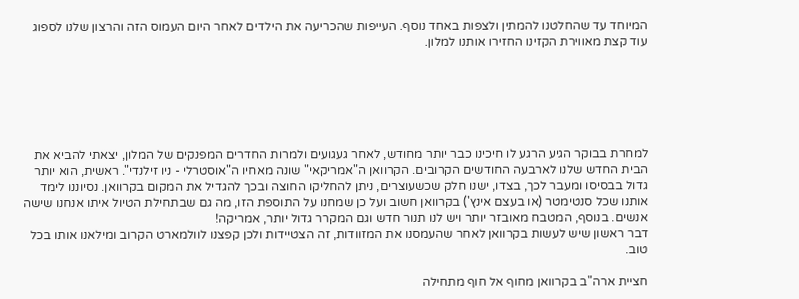המיוחד עד שהחלטנו להמתין ולצפות באחד נוסף. העייפות שהכריעה את הילדים לאחר היום העמוס הזה והרצון שלנו לספוג עוד קצת מאווירת הקזינו החזירו אותנו למלון.






למחרת בבוקר הגיע הרגע לו חיכינו כבר יותר מחודש, לאחר געגועים ולמרות החדרים המפנקים של המלון, יצאתי להביא את הבית החדש שלנו לארבעה החודשים הקרובים. הקרוואן ה"אמריקאי" שונה מאחיו ה"אוסטרלי - ניו זילנדי". ראשית, הוא יותר גדול בבסיסו ומעבר לכך, בצדו, ישנו חלק שכשעוצרים, ניתן להחליקו החוצה ובכך להגדיל את המקום בקרוואן. נסיוננו לימד אותנו שכל סנטימטר (או בעצם אינץ') בקרוואן חשוב ועל כן שמחנו על התוספת הזו, מה גם שבתחילת הטיול איתו אנחנו שישה אנשים. בנוסף, המטבח מאובזר יותר ויש לנו תנור חדש וגם המקרר גדול יותר, אמריקה!
דבר ראשון שיש לעשות בקרוואן לאחר שהעמסנו את המזוודות, זה הצטיידות ולכן קפצנו לוולמארט הקרוב ומילאנו אותו בכל טוב.

חציית ארה"ב בקרוואן מחוף אל חוף מתחילה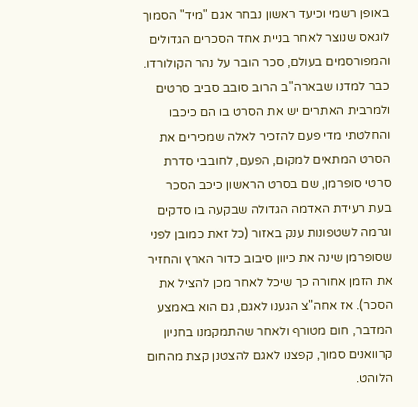באופן רשמי וכיעד ראשון נבחר אגם "מיד" הסמוך לוגאס שנוצר לאחר בניית אחד הסכרים הגדולים והמפורסמים בעולם, סכר הובר על נהר הקולורדו. כבר למדנו שבארה"ב הרוב סובב סביב סרטים ולמרבית האתרים יש את הסרט בו הם כיכבו והחלטתי מדי פעם להזכיר לאלה שמכירים את הסרט המתאים למקום, הפעם, לחובבי סדרת סרטי סופרמן, שם בסרט הראשון כיכב הסכר בעת רעידת האדמה הגדולה שבקעה בו סדקים וגרמה לשטפונות ענק באזור (כל זאת כמובן לפני שסופרמן שינה את כיוון סיבוב כדור הארץ והחזיר את הזמן אחורה כך שיכל לאחר מכן להציל את הסכר). אז אחה"צ הגענו לאגם, גם הוא באמצע המדבר, חום מטורף ולאחר שהתמקמנו בחניון קרוואנים סמוך, קפצנו לאגם להצטנן קצת מהחום הלוהט.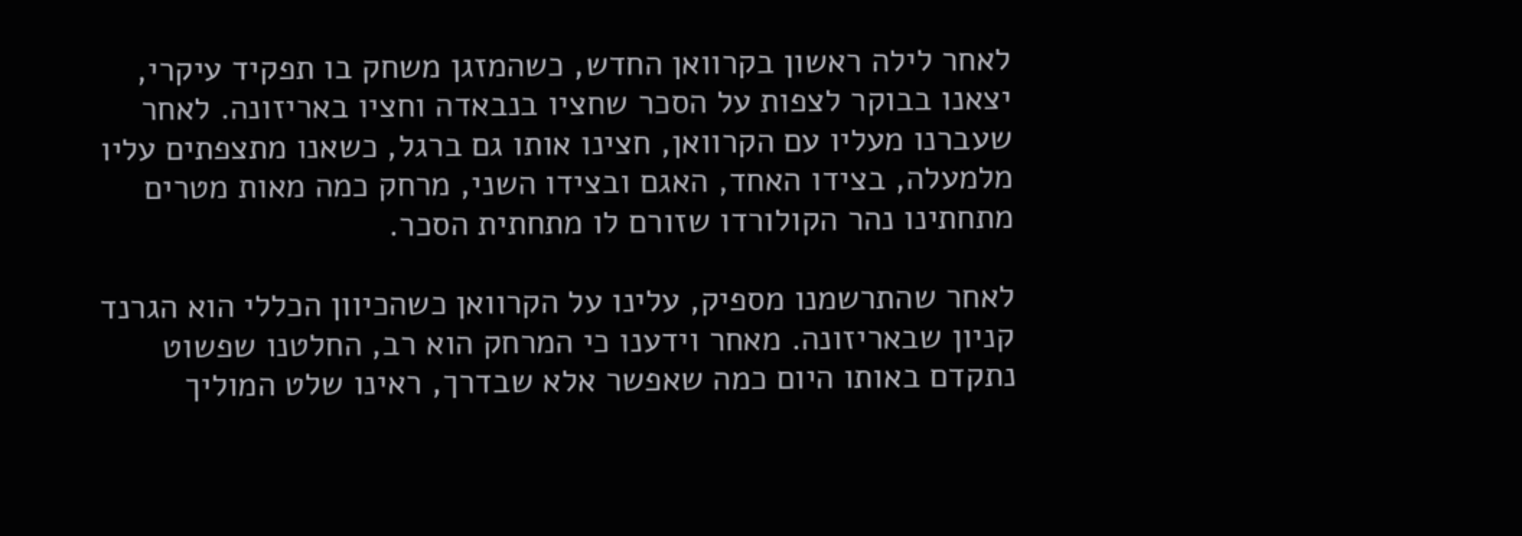לאחר לילה ראשון בקרוואן החדש, כשהמזגן משחק בו תפקיד עיקרי, יצאנו בבוקר לצפות על הסכר שחציו בנבאדה וחציו באריזונה. לאחר שעברנו מעליו עם הקרוואן, חצינו אותו גם ברגל, כשאנו מתצפתים עליו מלמעלה, בצידו האחד, האגם ובצידו השני, מרחק כמה מאות מטרים מתחתינו נהר הקולורדו שזורם לו מתחתית הסכר.

לאחר שהתרשמנו מספיק, עלינו על הקרוואן כשהכיוון הכללי הוא הגרנד קניון שבאריזונה. מאחר וידענו כי המרחק הוא רב, החלטנו שפשוט נתקדם באותו היום כמה שאפשר אלא שבדרך, ראינו שלט המוליך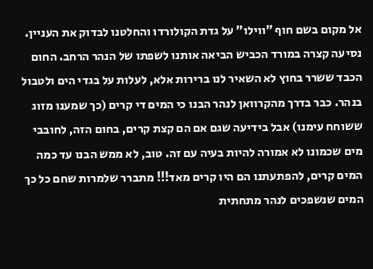אל מקום בשם חוף "ווילו" על גדת הקולורדו והחלטנו לבדוק את העניין. נסיעה קצרה במורד הכביש הביאה אותנו לשפתו של הנהר הרחב. החום הכבד ששרר בחוץ לא השאיר לנו ברירות אלא, לעלות על בגדי הים ולטבול בנהר. כבר בדרך מהקרוואן לנהר הבנו כי המים די קרים (כך שמענו מזוג ששוחח עימנו) אבל בידיעה שגם אם הם קצת קרים, בחום הזה, לחובבי מים שכמונו לא אמורה להיות בעיה עם זה. טוב, לא ממש הבנו עד כמה המים קרים, להפתעתנו הם היו קרים מאד!!! מתברר שלמרות שחם כל כך המים שנשפכים לנהר מתחתית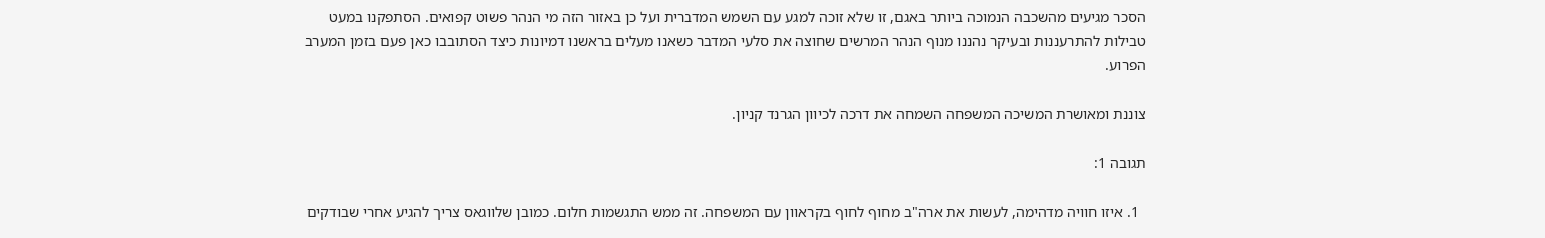הסכר מגיעים מהשכבה הנמוכה ביותר באגם, זו שלא זוכה למגע עם השמש המדברית ועל כן באזור הזה מי הנהר פשוט קפואים. הסתפקנו במעט טבילות להתרעננות ובעיקר נהננו מנוף הנהר המרשים שחוצה את סלעי המדבר כשאנו מעלים בראשנו דמיונות כיצד הסתובבו כאן פעם בזמן המערב הפרוע.

צוננת ומאושרת המשיכה המשפחה השמחה את דרכה לכיוון הגרנד קניון.

תגובה 1:

  1. איזו חוויה מדהימה, לעשות את ארה"ב מחוף לחוף בקראוון עם המשפחה. זה ממש התגשמות חלום. כמובן שלווגאס צריך להגיע אחרי שבודקים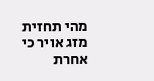מהי תחזית מזג אויר כי אחרת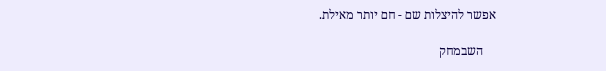אפשר להיצלות שם - חם יותר מאילת.

    השבמחק